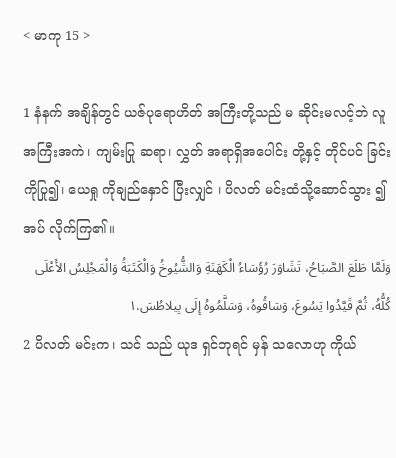< မာကု 15 >

1 နံနက် အချိန်တွင် ယဇ်ပုရောဟိတ် အကြီးတို့သည် မ ဆိုင်းမလင့်ဘဲ လူ အကြီးအကဲ၊ ကျမ်းပြု ဆရာ၊ လွှတ် အရာရှိအပေါင်း တို့နှင့် တိုင်ပင် ခြင်းကိုပြု၍၊ ယေရှု ကိုချည်နှောင် ပြီးလျှင် ၊ ပိလတ် မင်းထံသို့ဆောင်သွား ၍ အပ် လိုက်ကြ၏။
وَلَمَّا طَلَعَ الصَّبَاحُ، تَشَاوَرَ رُؤَسَاءُ الْكَهَنَةِ وَالشُّيُوخُ وَالْكَتَبَةُ وَالْمَجْلِسُ الأَعْلَى كُلُّهُ، ثُمَّ قَيَّدُوا يَسُوعَ، وَسَاقُوهُ، وَسَلَّمُوهُ إِلَى بِيلاطُسَ.١
2 ပိလတ် မင်းက၊ သင် သည် ယုဒ ရှင်ဘုရင် မှန် သလောဟု ကိုယ်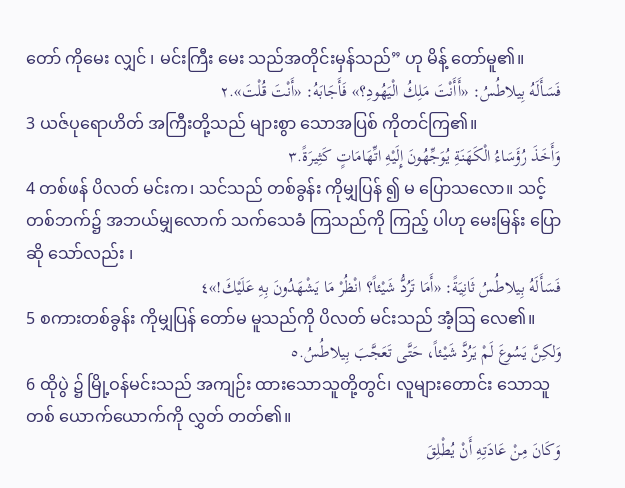တော် ကိုမေး လျှင် ၊ မင်းကြီး မေး သည်အတိုင်းမှန်သည်” ဟု မိန့် တော်မူ၏။
فَسَأَلَهُ بِيلاطُسُ: «أَأَنْتَ مَلِكُ الْيَهُودِ؟» فَأَجَابَهُ: «أَنْتَ قُلْتَ».٢
3 ယဇ်ပုရောဟိတ် အကြီးတို့သည် များစွာ သောအပြစ် ကိုတင်ကြ၏။
وَأَخَذَ رُؤَسَاءُ الْكَهَنَةِ يُوَجِّهُونَ إِلَيْهِ اتِّهَامَاتٍ كَثِيرَةً.٣
4 တစ်ဖန် ပိလတ် မင်းက၊ သင်သည် တစ်ခွန်း ကိုမျှပြန် ၍ မ ပြောသလော။ သင့် တစ်ဘက်၌ အဘယ်မျှလောက် သက်သေခံ ကြသည်ကို ကြည့် ပါဟု မေးမြန်း ပြောဆို သော်လည်း ၊
فَسَأَلَهُ بِيلاطُسُ ثَانِيَةً: «أَمَا تَرُدُّ شَيْئاً؟ انْظُرْ مَا يَشْهَدُونَ بِهِ عَلَيْكَ!»٤
5 စကားတစ်ခွန်း ကိုမျှပြန် တော်မ မူသည်ကို ပိလတ် မင်းသည် အံ့ဩ လေ၏။
وَلكِنَّ يَسُوعَ لَمْ يَرُدَّ شَيْئاً، حَتَّى تَعَجَّبَ بِيلاطُسُ.٥
6 ထိုပွဲ ၌ မြို့ဝန်မင်းသည် အကျဉ်း ထားသောသူတို့တွင်၊ လူများတောင်း သောသူ တစ် ယောက်ယောက်ကို လွှတ် တတ်၏။
وَكَانَ مِنْ عَادَتِهِ أَنْ يُطْلِقَ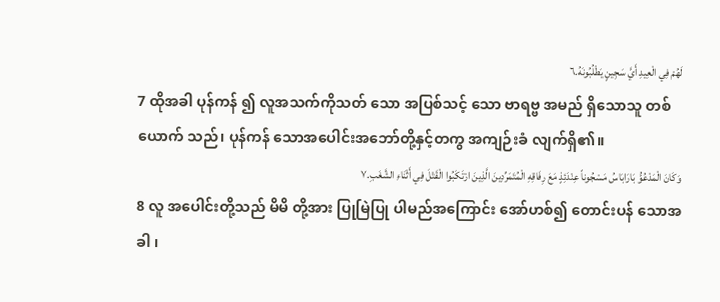لَهُمْ فِي الْعِيدِ أَيَّ سَجِينٍ يَطْلُبُونَهُ.٦
7 ထိုအခါ ပုန်ကန် ၍ လူအသက်ကိုသတ် သော အပြစ်သင့် သော ဗာရဗ္ဗ အမည် ရှိသောသူ တစ်ယောက် သည်၊ ပုန်ကန် သောအပေါင်းအဘော်တို့နှင့်တကွ အကျဉ်းခံ လျက်ရှိ၏။
وَكَانَ الْمَدْعُوُّ بَارَابَاسُ مَسْجُوناً عِنْدَئِذٍ مَعَ رِفَاقِهِ الْمُتَمَرِّدِينَ الَّذِينَ ارْتَكَبُوا الْقَتْلَ فِي أَثْنَاءِ الشَّغَبِ.٧
8 လူ အပေါင်းတို့သည် မိမိ တို့အား ပြုမြဲပြု ပါမည်အကြောင်း အော်ဟစ်၍ တောင်းပန် သောအခါ ၊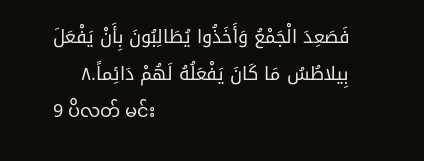فَصَعِدَ الْجَمْعُ وَأَخَذُوا يُطَالِبُونَ بِأَنْ يَفْعَلَ بِيلاطُسُ مَا كَانَ يَفْعَلُهُ لَهُمْ دَائِماً.٨
9 ပိလတ် မင်း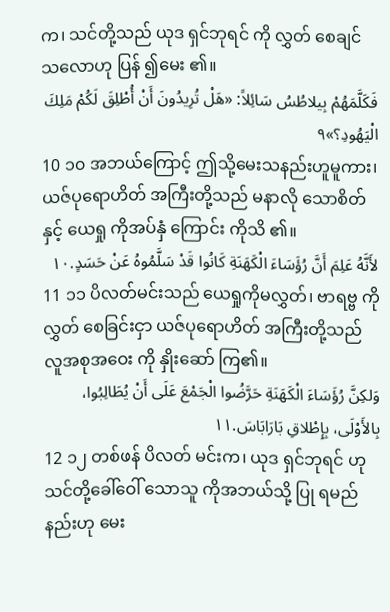က၊ သင်တို့သည် ယုဒ ရှင်ဘုရင် ကို လွှတ် စေချင် သလောဟု ပြန် ၍မေး ၏။
فَكَلَّمَهُمْ بِيلاطُسُ سَائِلاً: «هَلْ تُرِيدُونَ أَنْ أُطْلِقَ لَكُمْ مَلِكَ الْيَهُودِ؟»٩
10 ၁၀ အဘယ်ကြောင့် ဤသို့မေးသနည်းဟူမူကား၊ ယဇ်ပုရောဟိတ် အကြီးတို့သည် မနာလို သောစိတ်နှင့် ယေရှု ကိုအပ်နှံ ကြောင်း ကိုသိ ၏။
لأَنَّهُ عَلِمَ أَنَّ رُؤَسَاءَ الْكَهَنَةِ كَانُوا قَدْ سَلَّمُوهُ عَنْ حَسَدٍ.١٠
11 ၁၁ ပိလတ်မင်းသည် ယေရှုကိုမလွှတ်၊ ဗာရဗ္ဗ ကို လွှတ် စေခြင်းငှာ ယဇ်ပုရောဟိတ် အကြီးတို့သည် လူအစုအဝေး ကို နှိုးဆော် ကြ၏။
وَلكِنَّ رُؤَسَاءَ الْكَهَنَةِ حَرَّضُوا الْجَمْعَ عَلَى أَنْ يُطَالِبُوا، بِالأَوْلَى، بِإِطْلاقِ بَارَابَاسَ.١١
12 ၁၂ တစ်ဖန် ပိလတ် မင်းက၊ ယုဒ ရှင်ဘုရင် ဟု သင်တို့ခေါ်ဝေါ် သောသူ ကိုအဘယ်သို့ ပြု ရမည်နည်းဟု မေး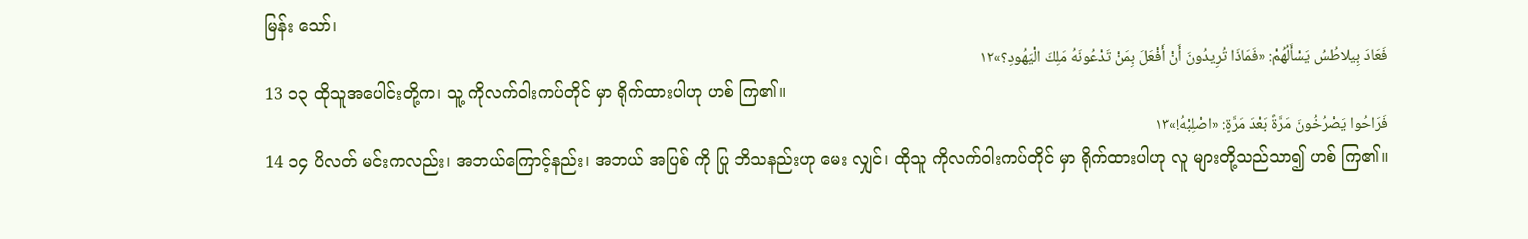မြန်း သော်၊
فَعَادَ بِيلاطُسُ يَسْأَلُهُمْ: «فَمَاذَا تُرِيدُونَ أَنْ أَفْعَلَ بِمَنْ تَدْعُونَهُ مَلِكَ الْيَهُودِ؟»١٢
13 ၁၃ ထိုသူအပေါင်းတို့က၊ သူ့ ကိုလက်ဝါးကပ်တိုင် မှာ ရိုက်ထားပါဟု ဟစ် ကြ၏။
فَرَاحُوا يَصْرُخُونَ مَرَّةً بَعْدَ مَرَّةٍ: «اصْلِبْهُ!»١٣
14 ၁၄ ပိလတ် မင်းကလည်း၊ အဘယ်ကြောင့်နည်း၊ အဘယ် အပြစ် ကို ပြု ဘိသနည်းဟု မေး လျှင်၊ ထိုသူ ကိုလက်ဝါးကပ်တိုင် မှာ ရိုက်ထားပါဟု လူ များတို့သည်သာ၍ ဟစ် ကြ၏။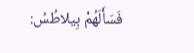فَسَأَلَهُمْ بِيلاطُسُ: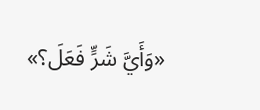«وَأَيَّ شَرٍّ فَعَلَ؟»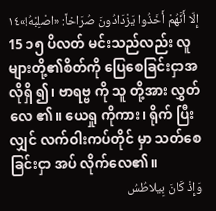إِلّا أَنَّهُمْ أَخَذُوا يَزْدَادُونَ صُرَاخاً: «اصْلِبْهُ!»١٤
15 ၁၅ ပိလတ် မင်းသည်လည်း လူ များတို့၏စိတ်ကို ပြေစေခြင်းငှာအလိုရှိ ၍၊ ဗာရဗ္ဗ ကို သူ တို့အား လွှတ် လေ ၏။ ယေရှု ကိုကား၊ ရိုက် ပြီးလျှင် လက်ဝါးကပ်တိုင် မှာ သတ်စေခြင်းငှာ အပ် လိုက်လေ၏။
وَإِذْ كَانَ بِيلاطُسُ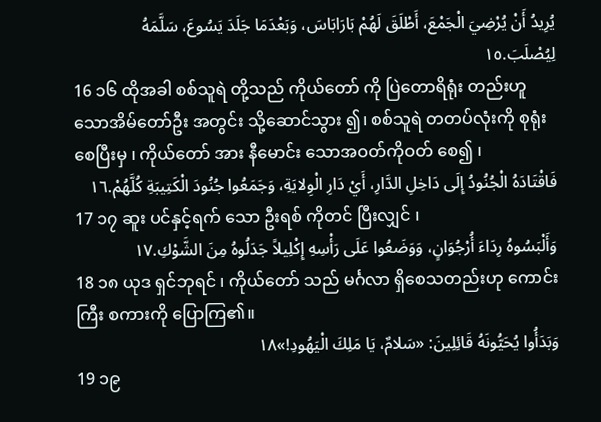يُرِيدُ أَنْ يُرْضِيَ الْجَمْعَ، أَطْلَقَ لَهُمْ بَارَابَاسَ، وَبَعْدَمَا جَلَدَ يَسُوعَ، سَلَّمَهُ لِيُصْلَبَ.١٥
16 ၁၆ ထိုအခါ စစ်သူရဲ တို့သည် ကိုယ်တော် ကို ပြဲတောရိရုံး တည်းဟူသောအိမ်တော်ဦး အတွင်း သို့ဆောင်သွား ၍၊ စစ်သူရဲ တတပ်လုံးကို စုရုံး စေပြီးမှ ၊ ကိုယ်တော် အား နီမောင်း သောအဝတ်ကိုဝတ် စေ၍ ၊
فَاقْتَادَهُ الْجُنُودُ إِلَى دَاخِلِ الدَّارِ، أَيْ دَارِ الْوِلايَةِ، وَجَمَعُوا جُنُودَ الْكَتِيبَةِ كُلَّهُمْ.١٦
17 ၁၇ ဆူး ပင်နှင့်ရက် သော ဦးရစ် ကိုတင် ပြီးလျှင် ၊
وَأَلْبَسُوهُ رِدَاءَ أُرْجُوَانٍ، وَوَضَعُوا عَلَى رَأْسِهِ إِكْلِيلاً جَدَلُوهُ مِنَ الشَّوْكِ.١٧
18 ၁၈ ယုဒ ရှင်ဘုရင် ၊ ကိုယ်တော် သည် မင်္ဂလာ ရှိစေသတည်းဟု ကောင်းကြီး စကားကို ပြောကြ၏။
وَبَدَأُوا يُحَيُّونَهُ قَائِلِينَ: «سَلامٌ، يَا مَلِكَ الْيَهُودِ!»١٨
19 ၁၉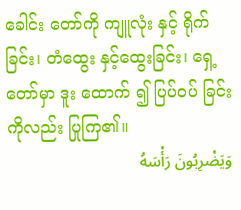ခေါင်း တော်ကို ကျူလုံး နှင့် ရိုက် ခြင်း၊ တံထွေး နှင့်ထွေးခြင်း၊ ရှေ့တော်မှာ ဒူး ထောက် ၍ ပြပ်ဝပ် ခြင်း ကိုလည်း ပြုကြ၏။
وَيَضْرِبُونَ رَأْسَهُ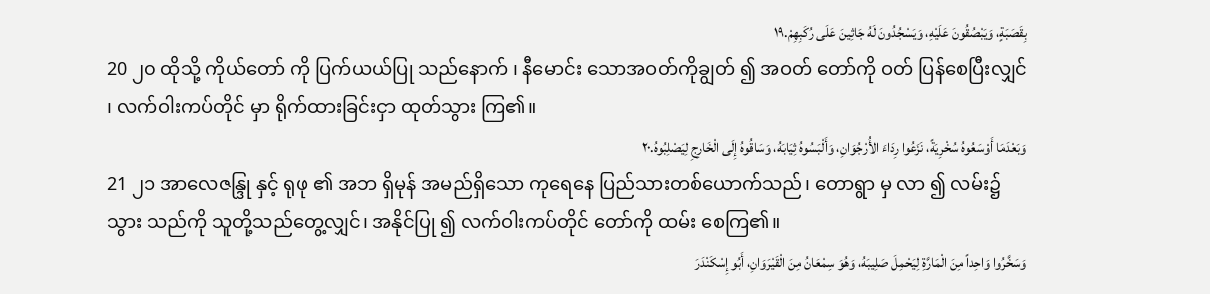بِقَصَبَةٍ، وَيَبْصُقُونَ عَلَيْهِ، وَيَسْجُدُونَ لَهُ جَاثِينَ عَلَى رُكَبِهِمْ.١٩
20 ၂၀ ထိုသို့ ကိုယ်တော် ကို ပြက်ယယ်ပြု သည်နောက် ၊ နီမောင်း သောအဝတ်ကိုချွတ် ၍ အဝတ် တော်ကို ဝတ် ပြန်စေပြီးလျှင် ၊ လက်ဝါးကပ်တိုင် မှာ ရိုက်ထားခြင်းငှာ ထုတ်သွား ကြ၏။
وَبَعْدَمَا أَوْسَعُوهُ سُخْرِيَةً، نَزَعُوا رِدَاءَ الأُرْجُوَانِ، وَأَلْبَسُوهُ ثِيَابَهُ، وَسَاقُوهُ إِلَى الْخَارِجِ لِيَصْلِبُوهُ.٢٠
21 ၂၁ အာလေဇန္ဒြု နှင့် ရုဖု ၏ အဘ ရှိမုန် အမည်ရှိသော ကုရေနေ ပြည်သားတစ်ယောက်သည်၊ တောရွာ မှ လာ ၍ လမ်း၌သွား သည်ကို သူတို့သည်တွေ့လျှင်၊ အနိုင်ပြု ၍ လက်ဝါးကပ်တိုင် တော်ကို ထမ်း စေကြ၏။
وَسَخَّرُوا وَاحِداً مِنَ الْمَارَّةِ لِيَحْمِلَ صَلِيبَهُ، وَهُوَ سِمْعَانُ مِنَ الْقَيْرَوَانِ، أَبُو إِسْكَنْدَرَ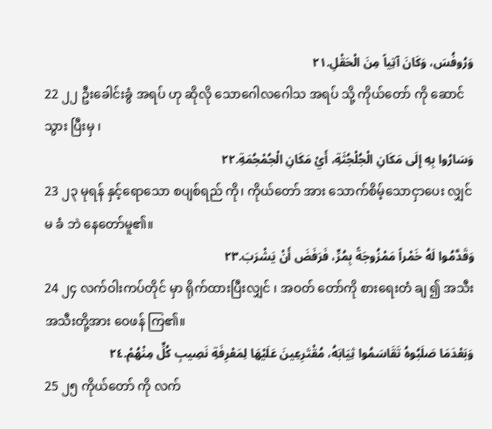وَرُوفُسَ، وَكَانَ آتِياً مِنَ الْحَقْلِ.٢١
22 ၂၂ ဦးခေါင်းခွံ အရပ် ဟု ဆိုလို သောဂေါလဂေါသ အရပ် သို့ ကိုယ်တော် ကို ဆောင်သွား ပြီးမှ ၊
وَسَارُوا بِهِ إِلَى مَكَانِ الْجُلْجُثَةِ، أَيْ مَكَانِ الْجُمْجُمَةِ.٢٢
23 ၂၃ မုရန် နှင့်ရောသော စပျစ်ရည် ကို၊ ကိုယ်တော် အား သောက်စိမ့်သောငှာပေး လျှင် မ ခံ ဘဲ နေတော်မူ၏။
وَقَدَّمُوا لَهُ خَمْراً مَمْزُوجَةً بِمُرٍّ، فَرَفَضَ أَنْ يَشْرَبَ.٢٣
24 ၂၄ လက်ဝါးကပ်တိုင် မှာ ရိုက်ထားပြီးလျှင် ၊ အဝတ် တော်ကို စားရေးတံ ချ ၍ အသီးအသီးတို့အား ဝေဖန် ကြ၏။
وَبَعْدَمَا صَلَبُوهُ تَقَاسَمُوا ثِيَابَهُ، مُقْتَرِعِينَ عَلَيْهَا لِمَعْرِفَةِ نَصِيبِ كُلٍّ مِنْهُمْ.٢٤
25 ၂၅ ကိုယ်တော် ကို လက်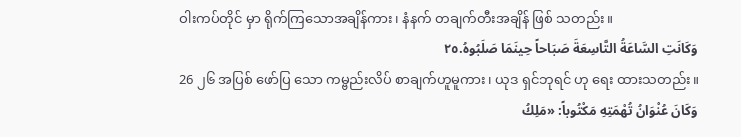ဝါးကပ်တိုင် မှာ ရိုက်ကြသောအချိန်ကား၊ နံနက် တချက်တီးအချိန် ဖြစ် သတည်း။
وَكَانَتِ السَّاعَةُ التَّاسِعَةَ صَبَاحاً حِينَمَا صَلَبُوهُ.٢٥
26 ၂၆ အပြစ် ဖော်ပြ သော ကမ္ဗည်းလိပ် စာချက်ဟူမူကား၊ ယုဒ ရှင်ဘုရင် ဟု ရေး ထားသတည်း။
وَكَانَ عُنْوَانُ تُهْمَتِهِ مَكْتُوباً: «مَلِكُ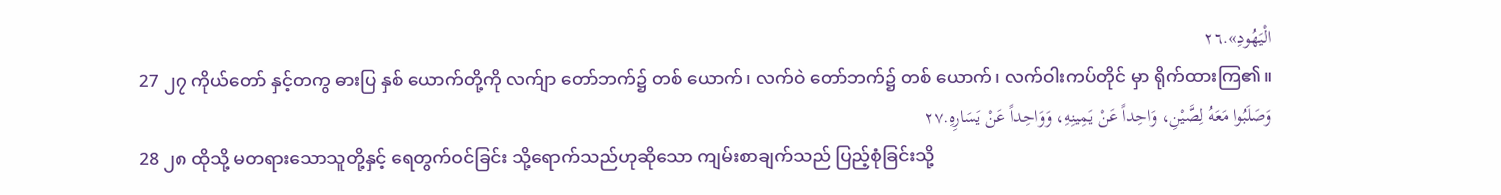الْيَهُودِ».٢٦
27 ၂၇ ကိုယ်တော် နှင့်တကွ ဓားပြ နှစ် ယောက်တို့ကို လက်ျာ တော်ဘက်၌ တစ် ယောက်၊ လက်ဝဲ တော်ဘက်၌ တစ် ယောက်၊ လက်ဝါးကပ်တိုင် မှာ ရိုက်ထားကြ၏။
وَصَلَبُوا مَعَهُ لِصَّيْنِ، وَاحِداً عَنْ يَمِينِهِ، وَوَاحِداً عَنْ يَسَارِهِ.٢٧
28 ၂၈ ထိုသို့ မတရားသောသူတို့နှင့် ရေတွက်ဝင်ခြင်း သို့ရောက်သည်ဟုဆိုသော ကျမ်းစာချက်သည် ပြည့်စုံခြင်းသို့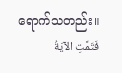ရောက်သတည်း။
فَتَمَّتِ الآيَةُ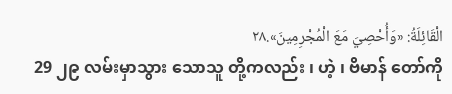الْقَائِلَةُ: «وَأُحْصِيَ مَعَ الْمُجْرِمِينَ».٢٨
29 ၂၉ လမ်းမှာသွား သောသူ တို့ကလည်း ၊ ဟဲ့ ၊ ဗိမာန် တော်ကို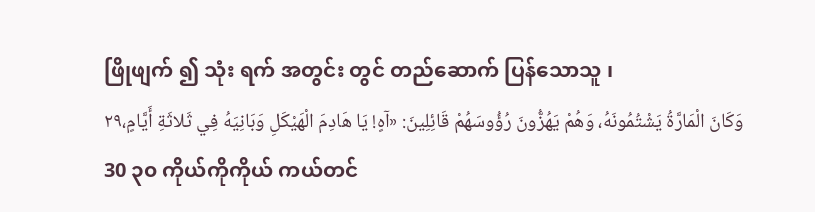ဖြိုဖျက် ၍ သုံး ရက် အတွင်း တွင် တည်ဆောက် ပြန်သောသူ ၊
وَكَانَ الْمَارَّةُ يَشْتُمُونَهُ، وَهُمْ يَهُزُّونَ رُؤُوسَهُمْ قَائِلِينَ: «آهٍ! يَا هَادِمَ الْهَيْكَلِ وَبَانِيَهُ فِي ثَلاثَةِ أَيَّامٍ،٢٩
30 ၃၀ ကိုယ်ကိုကိုယ် ကယ်တင်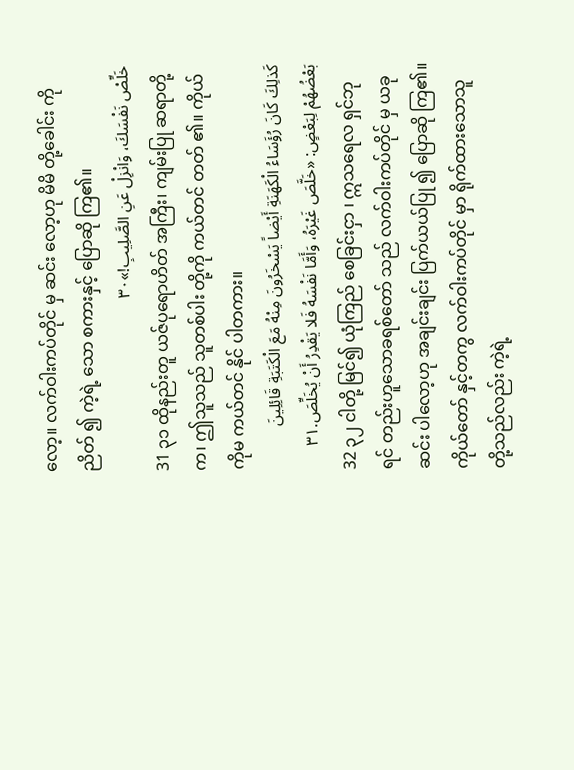လော့။ လက်ဝါးကပ်တိုင် မှ ဆင်း လော့ဟု မိမိ တို့ခေါင်း ကိုညိတ် ၍ ကဲ့ရဲ့ သော စကားနှင့် ပြောဆို ကြ၏။
خَلِّصْ نَفْسَكَ، وَانْزِلْ عَنِ الصَّلِيبِ!»٣٠
31 ၃၁ ထိုနည်းတူ ယဇ်ပုရောဟိတ် အကြီး၊ ကျမ်းပြု ဆရာတို့က၊ ဤသူသည် သူတစ်ပါး တို့ကို ကယ်တင် တတ် ၏။ ကိုယ် ကိုမ ကယ်တင် နိုင် ပါတကား။
كَذلِكَ كَانَ رُؤَسَاءُ الْكَهَنَةِ أَيْضاً يَسْخَرُونَ مِنْهُ مَعَ الْكَتَبَةِ قَائِلِينَ بَعْضُهُمْ لِبَعْضٍ: «خَلَّصَ غَيْرَهُ، وَأَمَّا نَفْسَهُ فَلا يَقْدِرُ أَنْ يُخَلِّصَ.٣١
32 ၃၂ ငါတို့ မြင်၍ ယုံကြည် စေခြင်းငှာ ၊ ဣသရေလ ရှင်ဘုရင် တည်းဟူသောခရစ်တော် သည် လက်ဝါးကပ်တိုင် မှ ယခု ဆင်း ပါလော့ဟု အချင်းချင်း ပြက်ယယ်ပြု ၍ ပြောဆို ကြ၏။ ကိုယ်တော် နှင့်တကွ လက်ဝါးကပ်တိုင် မှာ ရိုက်ထားသောသူ တို့သည်လည်း ကဲ့ရဲ့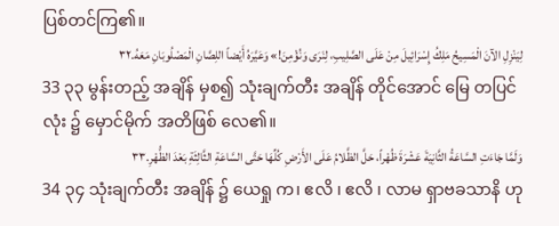ပြစ်တင်ကြ၏။
لِيَنْزِلِ الآنَ الْمَسِيحُ مَلِكُ إِسْرَائِيلَ مِنْ عَلَى الصَّلِيبِ، لِنَرَى وَنُؤْمِنَ!» وَعَيَّرَهُ أَيْضاً اللِصَّانِ الْمَصْلُوبَانِ مَعَهُ.٣٢
33 ၃၃ မွန်းတည့် အချိန် မှစ၍ သုံးချက်တီး အချိန် တိုင်အောင် မြေ တပြင်လုံး ၌ မှောင်မိုက် အတိဖြစ် လေ၏။
وَلَمَّا جَاءَتِ السَّاعَةُ الثَّانِيَةَ عَشْرَةَ ظُهْراً، حَلَّ الظَّلامُ عَلَى الأَرْضِ كُلِّهَا حَتَّى السَّاعَةِ الثَّالِثَةِ بَعْدَ الظُّهْرِ.٣٣
34 ၃၄ သုံးချက်တီး အချိန် ၌ ယေရှု က၊ ဧလိ ၊ ဧလိ ၊ လာမ ရှာဗခသာနိ ဟု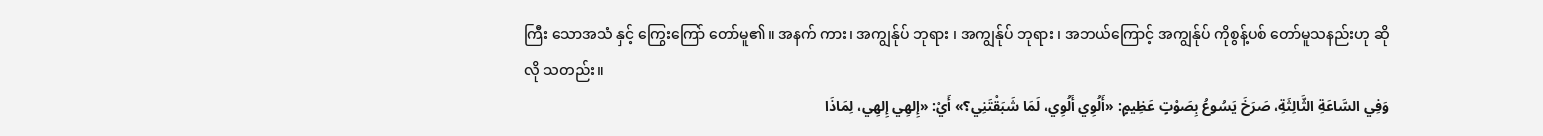ကြီး သောအသံ နှင့် ကြွေးကြော် တော်မူ၏။ အနက် ကား၊ အကျွန်ုပ် ဘုရား ၊ အကျွန်ုပ် ဘုရား ၊ အဘယ်ကြောင့် အကျွန်ုပ် ကိုစွန့်ပစ် တော်မူသနည်းဟု ဆိုလို သတည်း။
وَفِي السَّاعَةِ الثَّالِثَةِ، صَرَخَ يَسُوعُ بِصَوْتٍ عَظِيمٍ: «أَلُوِي أَلُوِي، لَمَا شَبَقْتَنِي؟» أَيْ: «إِلهِي إِلهِي، لِمَاذَا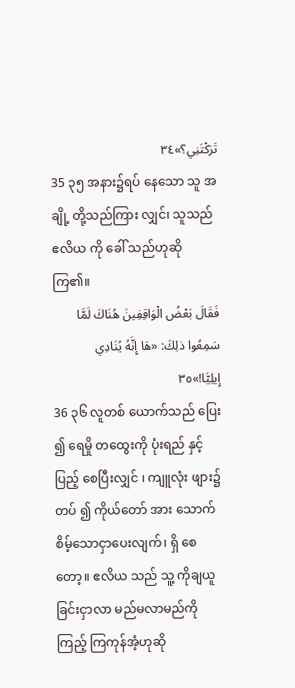تَرَكْتَنِي؟»٣٤
35 ၃၅ အနား၌ရပ် နေသော သူ အချို့ တို့သည်ကြား လျှင်၊ သူသည်ဧလိယ ကို ခေါ် သည်ဟုဆို ကြ၏။
فَقَالَ بَعْضُ الْوَاقِفِينَ هُنَاكَ لَمَّا سَمِعُوا ذلِكَ: «هَا إِنَّهُ يُنَادِي إِيلِيَّا!»٣٥
36 ၃၆ လူတစ် ယောက်သည် ပြေး ၍ ရေမှို တထွေးကို ပုံးရည် နှင့် ပြည့် စေပြီးလျှင် ၊ ကျူလုံး ဖျား၌တပ် ၍ ကိုယ်တော် အား သောက် စိမ့်သောငှာပေးလျက်၊ ရှိ စေတော့။ ဧလိယ သည် သူ့ ကိုချယူ ခြင်းငှာလာ မည်မလာမည်ကို ကြည့် ကြကုန်အံ့ဟုဆို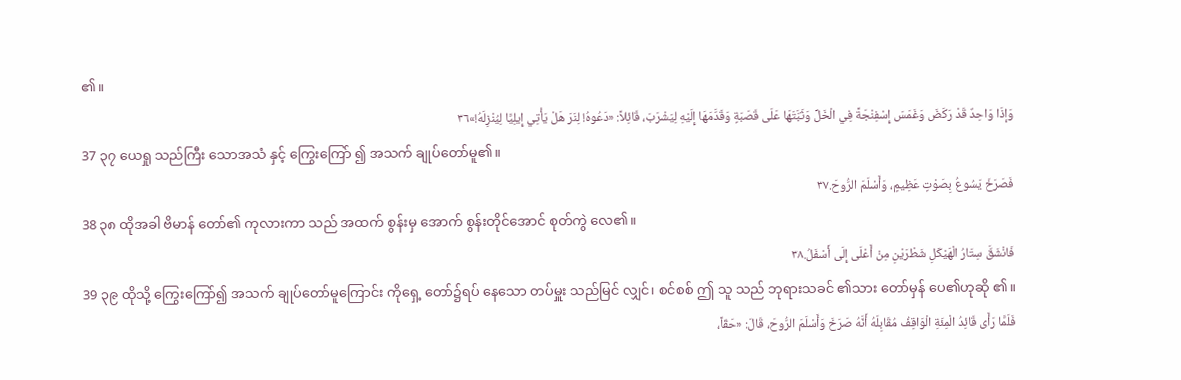၏။
وَإذَا وَاحِدٌ قَدْ رَكَضَ وَغَمَسَ إِسْفِنْجَةً فِي الْخَلِّ وَثَبَّتَهَا عَلَى قَصَبَةٍ وَقَدَّمَهَا إِلَيْهِ لِيَشْرَبَ، قَائِلاً: «دَعُوهُ! لِنَرَ هَلْ يَأْتِي إِيلِيَّا لِيُنْزِلَهُ!»٣٦
37 ၃၇ ယေရှု သည်ကြီး သောအသံ နှင့် ကြွေးကြော် ၍ အသက် ချုပ်တော်မူ၏။
فَصَرَخَ يَسُوعُ بِصَوْتٍ عَظِيمٍ، وَأَسْلَمَ الرُّوحَ.٣٧
38 ၃၈ ထိုအခါ ဗိမာန် တော်၏ ကုလားကာ သည် အထက် စွန်းမှ အောက် စွန်းတိုင်အောင် စုတ်ကွဲ လေ၏။
فَانْشَقَّ سِتَارُ الْهَيْكَلِ شَطْرَيْنِ مِنْ أَعْلَى إِلَى أَسْفَلُ.٣٨
39 ၃၉ ထိုသို့ ကြွေးကြော်၍ အသက် ချုပ်တော်မူကြောင်း ကိုရှေ့ တော်၌ရပ် နေသော တပ်မှူး သည်မြင် လျှင်၊ စင်စစ် ဤ သူ သည် ဘုရားသခင် ၏သား တော်မှန် ပေ၏ဟုဆို ၏။
فَلَمَّا رَأَى قَائِدُ الْمِئَةِ الْوَاقِفُ مُقَابِلَهُ أَنَّهُ صَرَخَ وَأَسْلَمَ الرُّوحَ، قَالَ: «حَقّاً،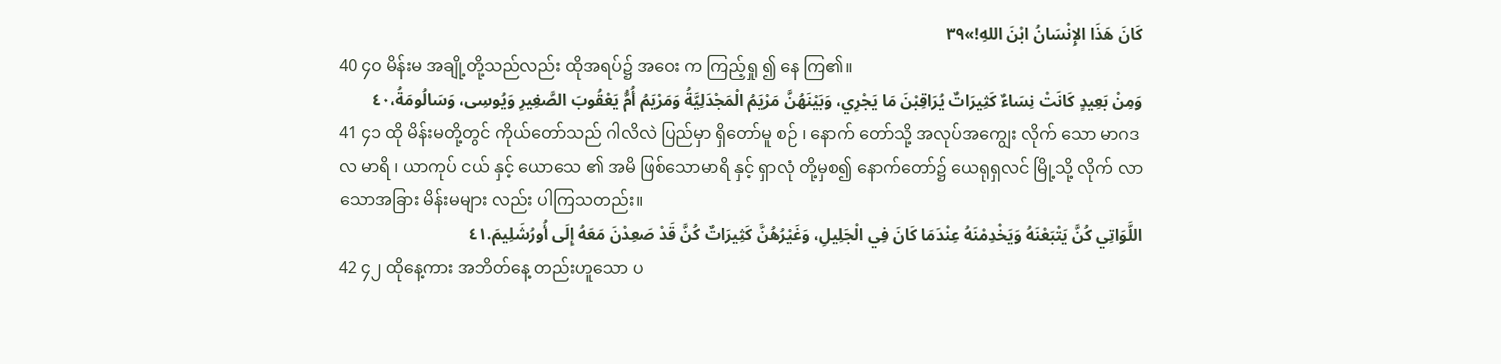كَانَ هَذَا الإِنْسَانُ ابْنَ اللهِ!»٣٩
40 ၄၀ မိန်းမ အချို့တို့သည်လည်း ထိုအရပ်၌ အဝေး က ကြည့်ရှု ၍ နေ ကြ၏။
وَمِنْ بَعِيدٍ كَانَتْ نِسَاءٌ كَثِيرَاتٌ يُرَاقِبْنَ مَا يَجْرِي، وَبَيْنَهُنَّ مَرْيَمُ الْمَجْدَلِيَّةُ وَمَرْيَمُ أُمُّ يَعْقُوبَ الصَّغِيرِ وَيُوسِى، وَسَالُومَةُ،٤٠
41 ၄၁ ထို မိန်းမတို့တွင် ကိုယ်တော်သည် ဂါလိလဲ ပြည်မှာ ရှိတော်မူ စဉ် ၊ နောက် တော်သို့ အလုပ်အကျွေး လိုက် သော မာဂဒလ မာရိ ၊ ယာကုပ် ငယ် နှင့် ယောသေ ၏ အမိ ဖြစ်သောမာရိ နှင့် ရှာလုံ တို့မှစ၍ နောက်တော်၌ ယေရုရှလင် မြို့သို့ လိုက် လာသောအခြား မိန်းမများ လည်း ပါကြသတည်း။
اللَّوَاتِي كُنَّ يَتْبَعْنَهُ وَيَخْدِمْنَهُ عِنْدَمَا كَانَ فِي الْجَلِيلِ، وَغَيْرُهُنَّ كَثِيرَاتٌ كُنَّ قَدْ صَعِدْنَ مَعَهُ إِلَى أُورُشَلِيمَ.٤١
42 ၄၂ ထိုနေ့ကား အဘိတ်နေ့ တည်းဟူသော ပ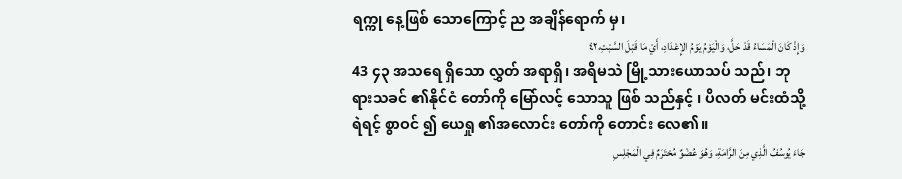ရက္ကု နေ့ဖြစ် သောကြောင့် ည အချိန်ရောက် မှ၊
وَإِذْ كَانَ الْمَسَاءُ قَدْ حَلَّ، وَالْيَوْمُ يَوْمُ الإِعْدَادِ، أَيْ مَا قَبْلَ السَّبْتِ،٤٢
43 ၄၃ အသရေ ရှိသော လွှတ် အရာရှိ၊ အရိမသဲ မြို့သားယောသပ် သည်၊ ဘုရားသခင် ၏နိုင်ငံ တော်ကို မြော်လင့် သောသူ ဖြစ် သည်နှင့် ၊ ပိလတ် မင်းထံသို့ ရဲရင့် စွာဝင် ၍ ယေရှု ၏အလောင်း တော်ကို တောင်း လေ၏။
جَاءَ يُوسُفُ الَّذِي مِنَ الرَّامَةِ، وَهُوَ عُضْوٌ مُحْتَرَمٌ فِي الْمَجْلِسِ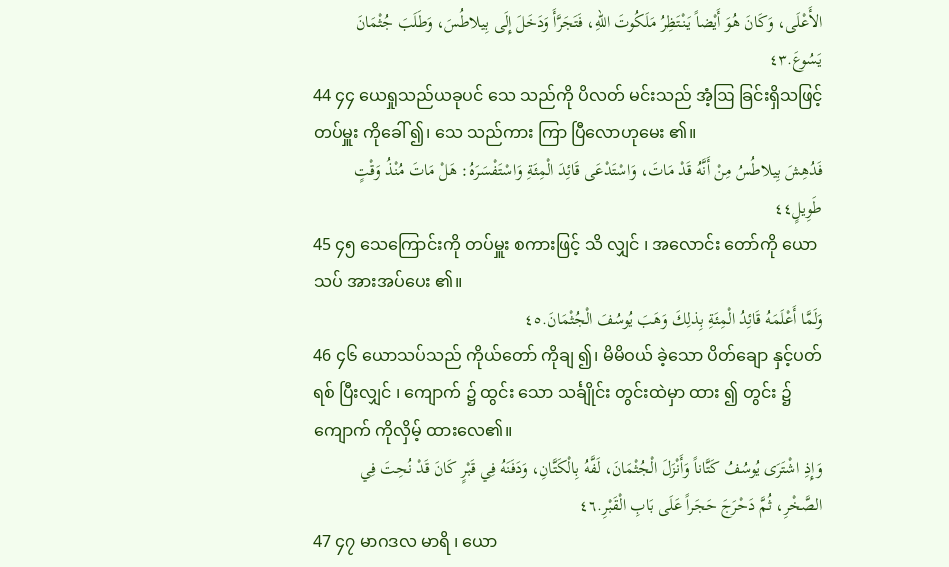الأَعْلَى، وَكَانَ هُوَ أَيْضاً يَنْتَظِرُ مَلَكُوتَ اللهِ، فَتَجَرَّأَ وَدَخَلَ إِلَى بِيلاطُسَ، وَطَلَبَ جُثْمَانَ يَسُوعَ.٤٣
44 ၄၄ ယေရှုသည်ယခုပင် သေ သည်ကို ပိလတ် မင်းသည် အံ့ဩ ခြင်းရှိသဖြင့် တပ်မှူး ကိုခေါ် ၍၊ သေ သည်ကား ကြာ ပြီလောဟုမေး ၏။
فَدُهِشَ بِيلاطُسُ مِنْ أَنَّهُ قَدْ مَاتَ، وَاسْتَدْعَى قَائِدَ الْمِئَةِ وَاسْتَفْسَرَهُ: هَلْ مَاتَ مُنْذُ وَقْتٍ طَوِيلٍ٤٤
45 ၄၅ သေကြောင်းကို တပ်မှူး စကားဖြင့် သိ လျှင် ၊ အလောင်း တော်ကို ယောသပ် အားအပ်ပေး ၏။
وَلَمَّا أَعْلَمَهُ قَائِدُ الْمِئَةِ بِذلِكَ وَهَبَ يُوسُفَ الْجُثْمَانَ.٤٥
46 ၄၆ ယောသပ်သည် ကိုယ်တော် ကိုချ ၍၊ မိမိဝယ် ခဲ့သော ပိတ်ချော နှင့်ပတ်ရစ် ပြီးလျှင် ၊ ကျောက် ၌ ထွင်း သော သင်္ချိုင်း တွင်းထဲမှာ ထား ၍ တွင်း ၌ ကျောက် ကိုလှိမ့် ထားလေ၏။
وَإِذِ اشْتَرَى يُوسُفُ كَتَّاناً وَأَنْزَلَ الْجُثْمَانَ، لَفَّهُ بِالْكَتَّانِ، وَدَفَنَهُ فِي قَبْرٍ كَانَ قَدْ نُحِتَ فِي الصَّخْرِ، ثُمَّ دَحْرَجَ حَجَراً عَلَى بَابِ الْقَبْرِ.٤٦
47 ၄၇ မာဂဒလ မာရိ ၊ ယော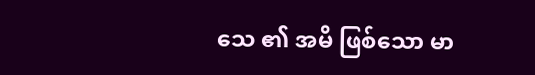သေ ၏ အမိ ဖြစ်သော မာ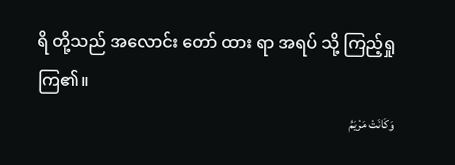ရိ တို့သည် အလောင်း တော် ထား ရာ အရပ် သို့ ကြည့်ရှု ကြ၏။
وَكَانَتْ مَرْيَمُ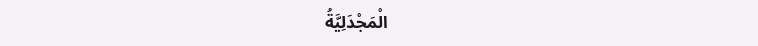الْمَجْدَلِيَّةُ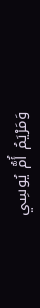وَمَرْيَمُ أُمُّ يُوسِي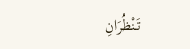تَنْظُرَانِ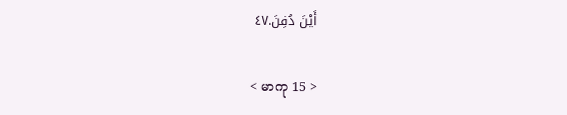أَيْنَ دُفِنَ.٤٧

< မာကု 15 >